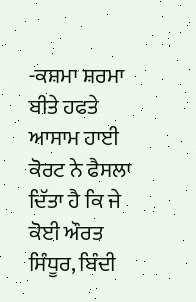-ਕਸ਼ਮਾ ਸ਼ਰਮਾ
ਬੀਤੇ ਹਫਤੇ ਆਸਾਮ ਹਾਈ ਕੋਰਟ ਨੇ ਫੈਸਲਾ ਦਿੱਤਾ ਹੈ ਕਿ ਜੇ ਕੋਈ ਔਰਤ ਸਿੰਧੂਰ, ਬਿੰਦੀ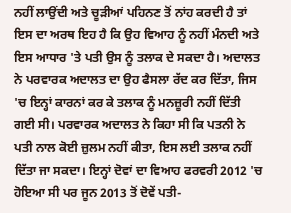ਨਹੀਂ ਲਾਉਂਦੀ ਅਤੇ ਚੂੜੀਆਂ ਪਹਿਨਣ ਤੋਂ ਨਾਂਹ ਕਰਦੀ ਹੈ ਤਾਂ ਇਸ ਦਾ ਅਰਥ ਇਹ ਹੈ ਕਿ ਉਹ ਵਿਆਹ ਨੂੰ ਨਹੀਂ ਮੰਨਦੀ ਅਤੇ ਇਸ ਆਧਾਰ 'ਤੇ ਪਤੀ ਉਸ ਨੂੰ ਤਲਾਕ ਦੇ ਸਕਦਾ ਹੈ। ਅਦਾਲਤ ਨੇ ਪਰਵਾਰਕ ਅਦਾਲਤ ਦਾ ਉਹ ਫੈਸਲਾ ਰੱਦ ਕਰ ਦਿੱਤਾ, ਜਿਸ 'ਚ ਇਨ੍ਹਾਂ ਕਾਰਨਾਂ ਕਰ ਕੇ ਤਲਾਕ ਨੂੰ ਮਨਜ਼ੂਰੀ ਨਹੀਂ ਦਿੱਤੀ ਗਈ ਸੀ। ਪਰਵਾਰਕ ਅਦਾਲਤ ਨੇ ਕਿਹਾ ਸੀ ਕਿ ਪਤਨੀ ਨੇ ਪਤੀ ਨਾਲ ਕੋਈ ਜ਼ੁਲਮ ਨਹੀਂ ਕੀਤਾ, ਇਸ ਲਈ ਤਲਾਕ ਨਹੀਂ ਦਿੱਤਾ ਜਾ ਸਕਦਾ। ਇਨ੍ਹਾਂ ਦੋਵਾਂ ਦਾ ਵਿਆਹ ਫਰਵਰੀ 2012 'ਚ ਹੋਇਆ ਸੀ ਪਰ ਜੂਨ 2013 ਤੋਂ ਦੋਵੇਂ ਪਤੀ-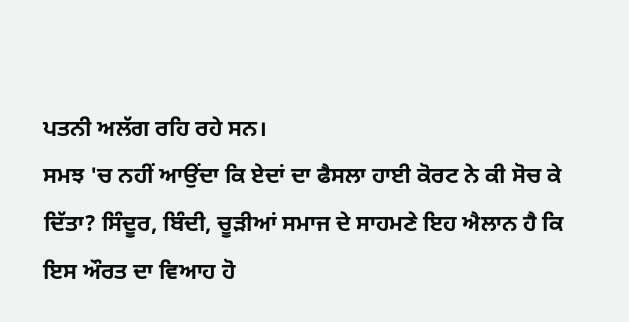ਪਤਨੀ ਅਲੱਗ ਰਹਿ ਰਹੇ ਸਨ।
ਸਮਝ 'ਚ ਨਹੀਂ ਆਉਂਦਾ ਕਿ ਏਦਾਂ ਦਾ ਫੈਸਲਾ ਹਾਈ ਕੋਰਟ ਨੇ ਕੀ ਸੋਚ ਕੇ ਦਿੱਤਾ? ਸਿੰਦੂਰ, ਬਿੰਦੀ, ਚੂੜੀਆਂ ਸਮਾਜ ਦੇ ਸਾਹਮਣੇ ਇਹ ਐਲਾਨ ਹੈ ਕਿ ਇਸ ਔਰਤ ਦਾ ਵਿਆਹ ਹੋ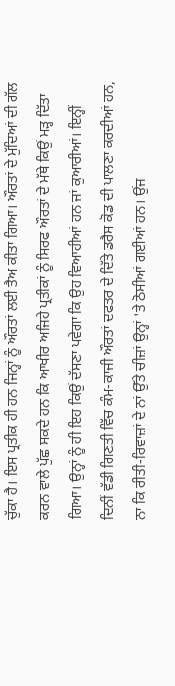ਚੁੱਕਾ ਹੈ। ਇਸ ਪ੍ਰਤੀਕ ਹੀ ਹਨ ਜਿਨ੍ਹਾਂ ਨੂੰ ਔਰਤਾਂ ਲਈ ਤੈਅ ਕੀਤਾ ਗਿਆ। ਔਰਤਾਂ ਦੇ ਮੁੱਦਿਆਂ ਦੀ ਗੱਲ ਕਰਨ ਵਾਲੇ ਪੁੱਛ ਸਕਦੇ ਹਨ ਕਿ ਆਖੀਰ ਅਜਿਹੇ ਪ੍ਰਤੀਕਾਂ ਨੂੰ ਸਿਰਫ ਔਰਤਾਂ ਦੇ ਮੱਥੇ ਕਿਉਂ ਮੜ੍ਹ ਦਿੱਤਾ ਗਿਆ। ਉਨ੍ਹਾਂ ਨੂੰ ਹੀ ਇਹ ਕਿਉਂ ਦੱਸਣਾ ਪਵੇਗਾ ਕਿ ਉਹ ਵਿਆਹੀਆਂ ਹਨ ਜਾਂ ਕੁਆਰੀਆਂ। ਇਨ੍ਹੀਂ ਦਿਨੀਂ ਵੱਡੀ ਗਿਣਤੀ ਵਿੱਚ ਕੰਮ-ਕਾਜੀ ਔਰਤਾਂ ਦਫਤਰ ਦੇ ਦਿੱਤੇ ਡਰੈਸ ਕੋਡ ਦੀ ਪਾਲਣਾ ਕਰਦੀਆਂ ਹਨ, ਨਾ ਕਿ ਰੀਤੀ-ਰਿਵਾਜ਼ਾਂ ਦੇ ਨਾਂ ਉੱਤੇ ਚੀਜ਼ਾਂ ਉਨ੍ਹਾਂ 'ਤੇ ਠੋਸੀਆਂ ਗਈਆਂ ਹਨ। ਉਂਜ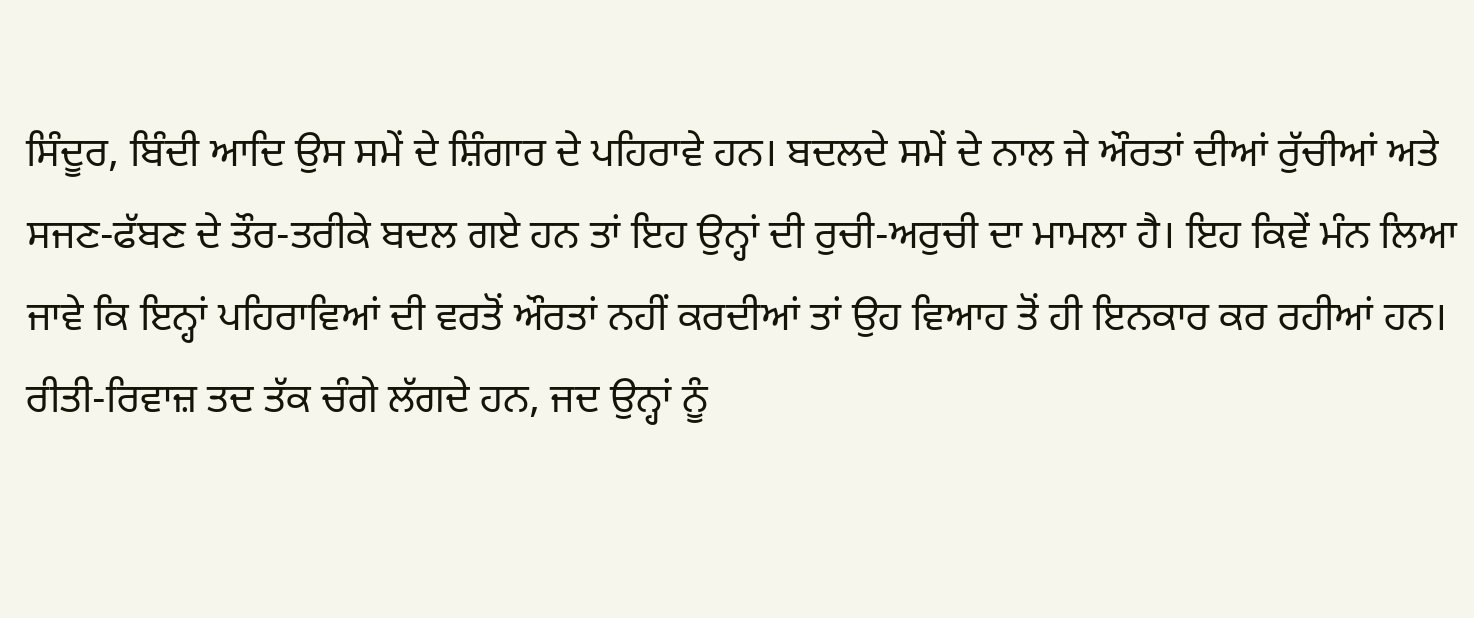ਸਿੰਦੂਰ, ਬਿੰਦੀ ਆਦਿ ਉਸ ਸਮੇਂ ਦੇ ਸ਼ਿੰਗਾਰ ਦੇ ਪਹਿਰਾਵੇ ਹਨ। ਬਦਲਦੇ ਸਮੇਂ ਦੇ ਨਾਲ ਜੇ ਔਰਤਾਂ ਦੀਆਂ ਰੁੱਚੀਆਂ ਅਤੇ ਸਜਣ-ਫੱਬਣ ਦੇ ਤੌਰ-ਤਰੀਕੇ ਬਦਲ ਗਏ ਹਨ ਤਾਂ ਇਹ ਉਨ੍ਹਾਂ ਦੀ ਰੁਚੀ-ਅਰੁਚੀ ਦਾ ਮਾਮਲਾ ਹੈ। ਇਹ ਕਿਵੇਂ ਮੰਨ ਲਿਆ ਜਾਵੇ ਕਿ ਇਨ੍ਹਾਂ ਪਹਿਰਾਵਿਆਂ ਦੀ ਵਰਤੋਂ ਔਰਤਾਂ ਨਹੀਂ ਕਰਦੀਆਂ ਤਾਂ ਉਹ ਵਿਆਹ ਤੋਂ ਹੀ ਇਨਕਾਰ ਕਰ ਰਹੀਆਂ ਹਨ।
ਰੀਤੀ-ਰਿਵਾਜ਼ ਤਦ ਤੱਕ ਚੰਗੇ ਲੱਗਦੇ ਹਨ, ਜਦ ਉਨ੍ਹਾਂ ਨੂੰ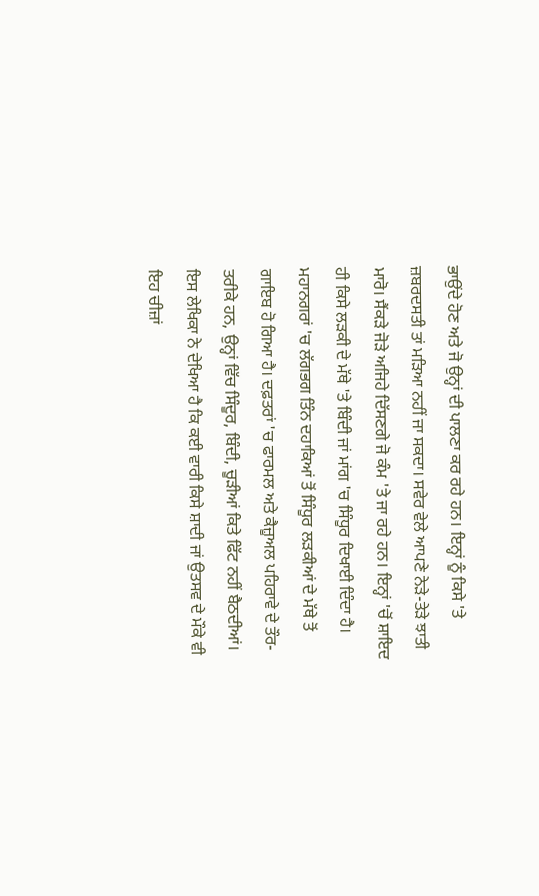ਭਾਉਂਦੇ ਹੋਣ ਅਤੇ ਜੋ ਉਨ੍ਹਾਂ ਦੀ ਪਾਲਣਾ ਕਰ ਰਹੇ ਹਨ। ਇਨ੍ਹਾਂ ਨੂੰ ਕਿਸੇ 'ਤੇ ਜ਼ਬਰਦਸਤੀ ਤਾਂ ਮੜਿਆ ਨਹੀਂ ਜਾ ਸਕਦਾ। ਸਵੇਰ ਵੇਲੇ ਆਪਣੇ ਨੇੜੇ-ਤੇੜੇ ਝਾਤੀ ਮਾਰੋ। ਸੈਂਕੜੇ ਜੋੜੇ ਅਜਿਹੇ ਦਿੱਸਣਗੇ ਜੋ ਕੰਮ 'ਤੇ ਜਾ ਰਹੇ ਹਨ। ਇਨ੍ਹਾਂ 'ਚੋਂ ਸ਼ਾਇਦ ਹੀ ਕਿਸੇ ਲੜਕੀ ਦੇ ਮੱਥੇ 'ਤੇ ਬਿੰਦੀ ਜਾਂ ਮਾਂਗ 'ਚ ਸਿੰਧੂਰ ਦਿਖਾਈ ਦਿੰਦਾ ਹੈ। ਮਹਾਨਗਰਾਂ 'ਚ ਲੱਗਭਗ ਤਿੰਨ ਦਹਾਕਿਆਂ ਤੋਂ ਸਿੰਧੂਰ ਲੜਕੀਆਂ ਦੇ ਮੱਥੇ ਤੋਂ ਗਾਇਬ ਹੋ ਗਿਆ ਹੈ। ਦਫ਼ਤਰਾਂ 'ਚ ਫਾਰਮਲ ਅਤੇ ਕੈਜ਼ੂਅਲ ਪਹਿਰਾਵੇ ਦੇ ਤੌਰ-ਤਰੀਕੇ ਹਨ, ਉਨ੍ਹਾਂ ਵਿੱਚ ਸਿੰਦੂਰ, ਬਿੰਦੀ, ਚੂੜੀਆਂ ਕਿਤੇ ਫਿੱਟ ਨਹੀਂ ਬੈਠਦੀਆਂ। ਇਸ ਲੇਖਿਕਾ ਨੇ ਦੇਖਿਆ ਹੈ ਕਿ ਕਈ ਵਾਰੀ ਕਿਸੇ ਸ਼ਾਦੀ ਜਾਂ ਉਤਸਵ ਦੇ ਮੌਕੇ ਵੀ ਇਹ ਚੀਜ਼ਾਂ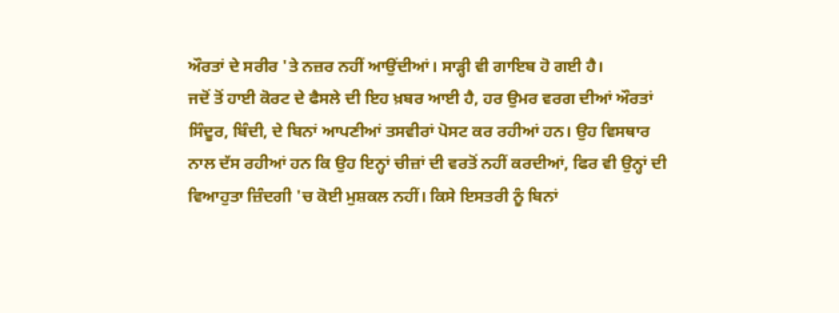ਔਰਤਾਂ ਦੇ ਸਰੀਰ 'ਤੇ ਨਜ਼ਰ ਨਹੀਂ ਆਉਂਦੀਆਂ। ਸਾੜ੍ਹੀ ਵੀ ਗਾਇਬ ਹੋ ਗਈ ਹੈ।
ਜਦੋਂ ਤੋਂ ਹਾਈ ਕੋਰਟ ਦੇ ਫੈਸਲੇ ਦੀ ਇਹ ਖ਼ਬਰ ਆਈ ਹੈ, ਹਰ ਉਮਰ ਵਰਗ ਦੀਆਂ ਔਰਤਾਂ ਸਿੰਦੂਰ, ਬਿੰਦੀ, ਦੇ ਬਿਨਾਂ ਆਪਣੀਆਂ ਤਸਵੀਰਾਂ ਪੋਸਟ ਕਰ ਰਹੀਆਂ ਹਨ। ਉਹ ਵਿਸਥਾਰ ਨਾਲ ਦੱਸ ਰਹੀਆਂ ਹਨ ਕਿ ਉਹ ਇਨ੍ਹਾਂ ਚੀਜ਼ਾਂ ਦੀ ਵਰਤੋਂ ਨਹੀਂ ਕਰਦੀਆਂ, ਫਿਰ ਵੀ ਉਨ੍ਹਾਂ ਦੀ ਵਿਆਹੁਤਾ ਜ਼ਿੰਦਗੀ 'ਚ ਕੋਈ ਮੁਸ਼ਕਲ ਨਹੀਂ। ਕਿਸੇ ਇਸਤਰੀ ਨੂੰ ਬਿਨਾਂ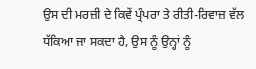ਉਸ ਦੀ ਮਰਜ਼ੀ ਦੇ ਕਿਵੇਂ ਪ੍ਰੰਪਰਾ ਤੇ ਰੀਤੀ-ਰਿਵਾਜ਼ ਵੱਲ ਧੱਕਿਆ ਜਾ ਸਕਦਾ ਹੈ, ਉਸ ਨੂੰ ਉਨ੍ਹਾਂ ਨੂੰ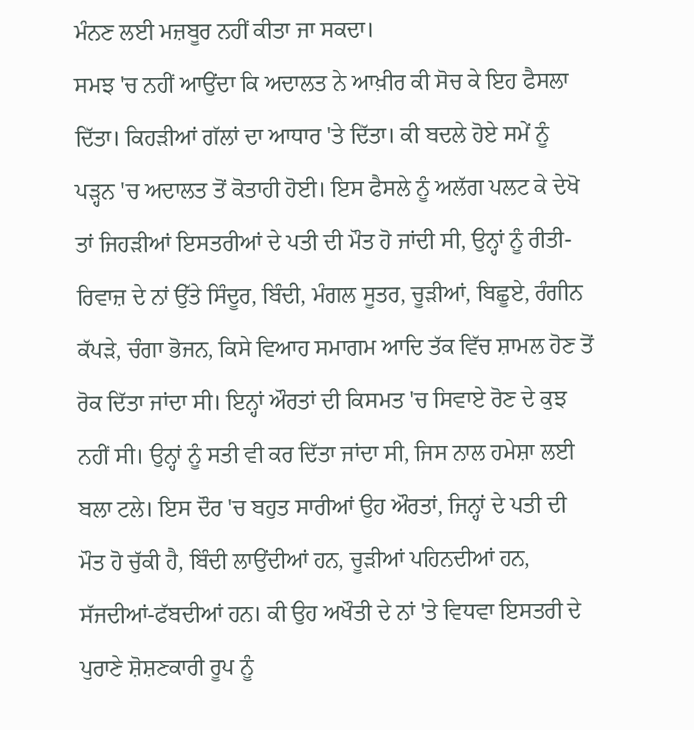ਮੰਨਣ ਲਈ ਮਜ਼ਬੂਰ ਨਹੀਂ ਕੀਤਾ ਜਾ ਸਕਦਾ।
ਸਮਝ 'ਚ ਨਹੀਂ ਆਉਂਦਾ ਕਿ ਅਦਾਲਤ ਨੇ ਆਖ਼ੀਰ ਕੀ ਸੋਚ ਕੇ ਇਹ ਫੈਸਲਾ ਦਿੱਤਾ। ਕਿਹੜੀਆਂ ਗੱਲਾਂ ਦਾ ਆਧਾਰ 'ਤੇ ਦਿੱਤਾ। ਕੀ ਬਦਲੇ ਹੋਏ ਸਮੇਂ ਨੂੰ ਪੜ੍ਹਨ 'ਚ ਅਦਾਲਤ ਤੋਂ ਕੋਤਾਹੀ ਹੋਈ। ਇਸ ਫੈਸਲੇ ਨੂੰ ਅਲੱਗ ਪਲਟ ਕੇ ਦੇਖੋ ਤਾਂ ਜਿਹੜੀਆਂ ਇਸਤਰੀਆਂ ਦੇ ਪਤੀ ਦੀ ਮੌਤ ਹੋ ਜਾਂਦੀ ਸੀ, ਉਨ੍ਹਾਂ ਨੂੰ ਰੀਤੀ-ਰਿਵਾਜ਼ ਦੇ ਨਾਂ ਉੱਤੇ ਸਿੰਦੂਰ, ਬਿੰਦੀ, ਮੰਗਲ ਸੂਤਰ, ਚੂੜੀਆਂ, ਬਿਛੂਏ, ਰੰਗੀਨ ਕੱਪੜੇ, ਚੰਗਾ ਭੋਜਨ, ਕਿਸੇ ਵਿਆਹ ਸਮਾਗਮ ਆਦਿ ਤੱਕ ਵਿੱਚ ਸ਼ਾਮਲ ਹੋਣ ਤੋਂ ਰੋਕ ਦਿੱਤਾ ਜਾਂਦਾ ਸੀ। ਇਨ੍ਹਾਂ ਔਰਤਾਂ ਦੀ ਕਿਸਮਤ 'ਚ ਸਿਵਾਏ ਰੋਣ ਦੇ ਕੁਝ ਨਹੀਂ ਸੀ। ਉਨ੍ਹਾਂ ਨੂੰ ਸਤੀ ਵੀ ਕਰ ਦਿੱਤਾ ਜਾਂਦਾ ਸੀ, ਜਿਸ ਨਾਲ ਹਮੇਸ਼ਾ ਲਈ ਬਲਾ ਟਲੇ। ਇਸ ਦੌਰ 'ਚ ਬਹੁਤ ਸਾਰੀਆਂ ਉਹ ਔਰਤਾਂ, ਜਿਨ੍ਹਾਂ ਦੇ ਪਤੀ ਦੀ ਮੌਤ ਹੋ ਚੁੱਕੀ ਹੈ, ਬਿੰਦੀ ਲਾਉਂਦੀਆਂ ਹਨ, ਚੂੜੀਆਂ ਪਹਿਨਦੀਆਂ ਹਨ, ਸੱਜਦੀਆਂ-ਫੱਬਦੀਆਂ ਹਨ। ਕੀ ਉਹ ਅਖੌਤੀ ਦੇ ਨਾਂ 'ਤੇ ਵਿਧਵਾ ਇਸਤਰੀ ਦੇ ਪੁਰਾਣੇ ਸ਼ੋਸ਼ਣਕਾਰੀ ਰੂਪ ਨੂੰ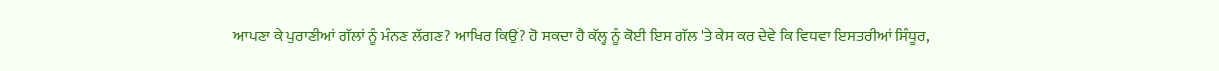ਆਪਣਾ ਕੇ ਪੁਰਾਣੀਆਂ ਗੱਲਾਂ ਨੂੰ ਮੰਨਣ ਲੱਗਣ? ਆਖਿਰ ਕਿਉਂ? ਹੋ ਸਕਦਾ ਹੈ ਕੱਲ੍ਹ ਨੂੰ ਕੋਈ ਇਸ ਗੱਲ 'ਤੇ ਕੇਸ ਕਰ ਦੇਵੇ ਕਿ ਵਿਧਵਾ ਇਸਤਰੀਆਂ ਸਿੰਧੂਰ,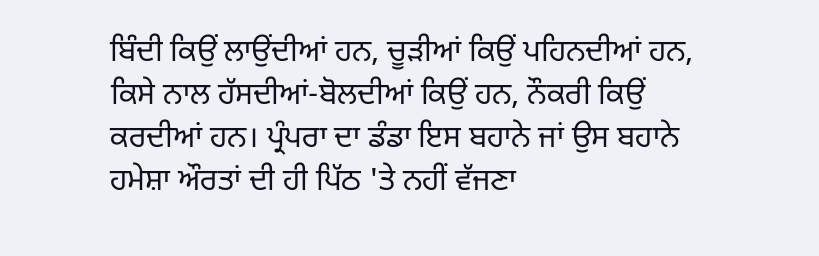ਬਿੰਦੀ ਕਿਉਂ ਲਾਉਂਦੀਆਂ ਹਨ, ਚੂੜੀਆਂ ਕਿਉਂ ਪਹਿਨਦੀਆਂ ਹਨ, ਕਿਸੇ ਨਾਲ ਹੱਸਦੀਆਂ-ਬੋਲਦੀਆਂ ਕਿਉਂ ਹਨ, ਨੌਕਰੀ ਕਿਉਂ ਕਰਦੀਆਂ ਹਨ। ਪ੍ਰੰਪਰਾ ਦਾ ਡੰਡਾ ਇਸ ਬਹਾਨੇ ਜਾਂ ਉਸ ਬਹਾਨੇ ਹਮੇਸ਼ਾ ਔਰਤਾਂ ਦੀ ਹੀ ਪਿੱਠ 'ਤੇ ਨਹੀਂ ਵੱਜਣਾ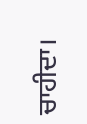ਚਾਹੀਦਾ।